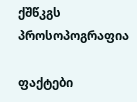ქშწკგს პროსოპოგრაფია

ფაქტები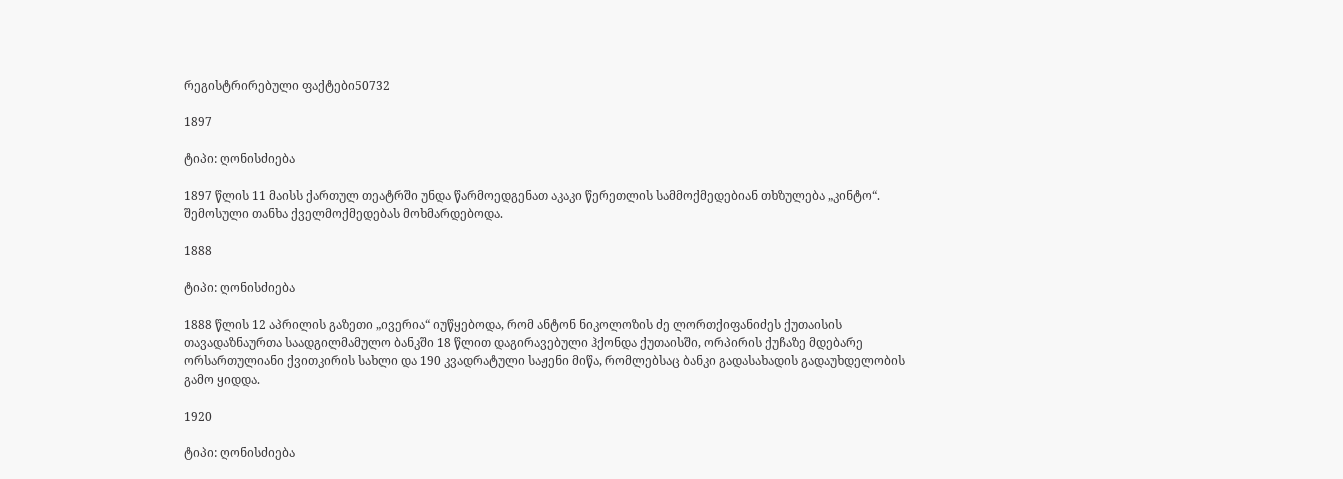რეგისტრირებული ფაქტები50732

1897

ტიპი: ღონისძიება

1897 წლის 11 მაისს ქართულ თეატრში უნდა წარმოედგენათ აკაკი წერეთლის სამმოქმედებიან თხზულება „კინტო“. შემოსული თანხა ქველმოქმედებას მოხმარდებოდა.

1888

ტიპი: ღონისძიება

1888 წლის 12 აპრილის გაზეთი „ივერია“ იუწყებოდა, რომ ანტონ ნიკოლოზის ძე ლორთქიფანიძეს ქუთაისის თავადაზნაურთა საადგილმამულო ბანკში 18 წლით დაგირავებული ჰქონდა ქუთაისში, ორპირის ქუჩაზე მდებარე ორსართულიანი ქვითკირის სახლი და 190 კვადრატული საჟენი მიწა, რომლებსაც ბანკი გადასახადის გადაუხდელობის გამო ყიდდა.

1920

ტიპი: ღონისძიება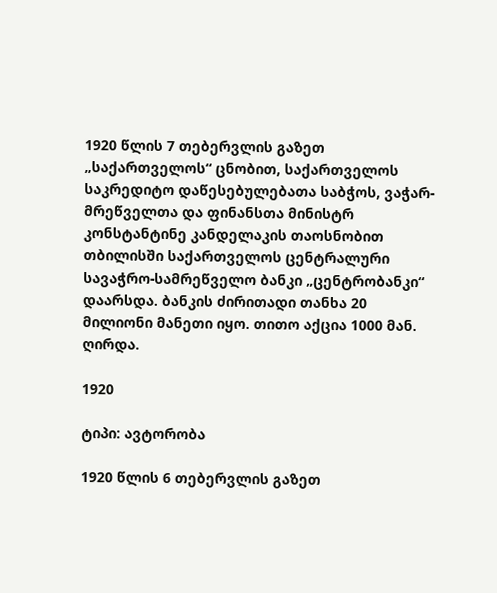1920 წლის 7 თებერვლის გაზეთ „საქართველოს“ ცნობით, საქართველოს საკრედიტო დაწესებულებათა საბჭოს, ვაჭარ-მრეწველთა და ფინანსთა მინისტრ კონსტანტინე კანდელაკის თაოსნობით თბილისში საქართველოს ცენტრალური სავაჭრო-სამრეწველო ბანკი „ცენტრობანკი“ დაარსდა. ბანკის ძირითადი თანხა 20 მილიონი მანეთი იყო. თითო აქცია 1000 მან. ღირდა.

1920

ტიპი: ავტორობა

1920 წლის 6 თებერვლის გაზეთ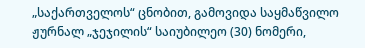„საქართველოს“ ცნობით, გამოვიდა საყმაწვილო ჟურნალ „ჯეჯილის“ საიუბილეო (30) ნომერი,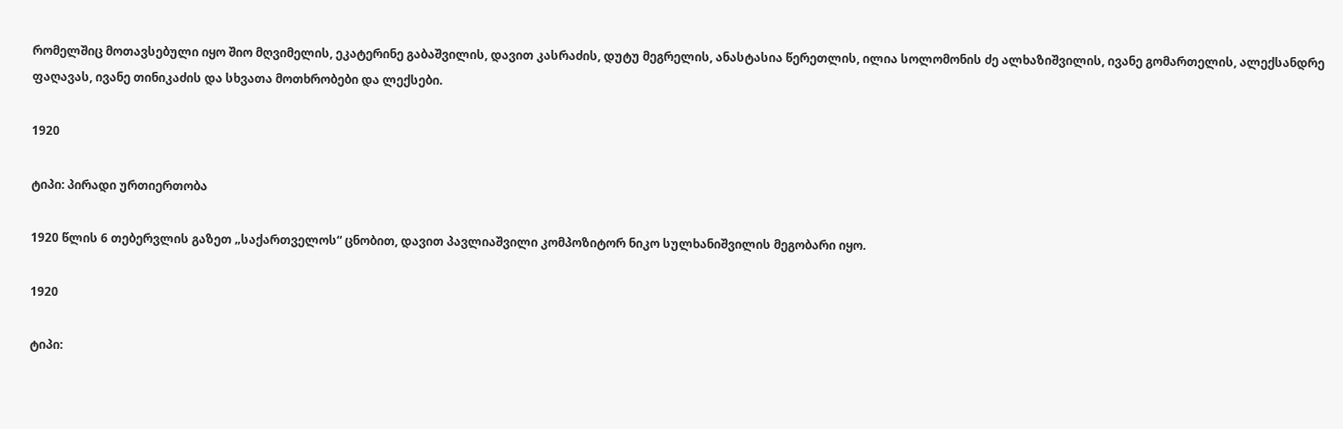რომელშიც მოთავსებული იყო შიო მღვიმელის, ეკატერინე გაბაშვილის, დავით კასრაძის, დუტუ მეგრელის, ანასტასია წერეთლის, ილია სოლომონის ძე ალხაზიშვილის, ივანე გომართელის, ალექსანდრე ფაღავას, ივანე თინიკაძის და სხვათა მოთხრობები და ლექსები.

1920

ტიპი: პირადი ურთიერთობა

1920 წლის 6 თებერვლის გაზეთ „საქართველოს“ ცნობით, დავით პავლიაშვილი კომპოზიტორ ნიკო სულხანიშვილის მეგობარი იყო.

1920

ტიპი: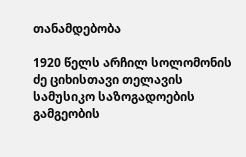თანამდებობა

1920 წელს არჩილ სოლომონის ძე ციხისთავი თელავის სამუსიკო საზოგადოების გამგეობის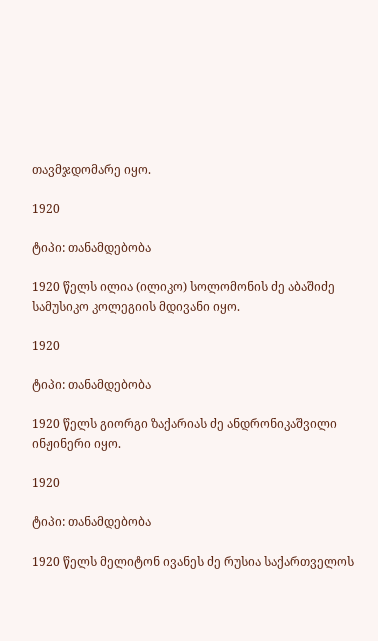თავმჯდომარე იყო.

1920

ტიპი: თანამდებობა

1920 წელს ილია (ილიკო) სოლომონის ძე აბაშიძე სამუსიკო კოლეგიის მდივანი იყო.

1920

ტიპი: თანამდებობა

1920 წელს გიორგი ზაქარიას ძე ანდრონიკაშვილი ინჟინერი იყო.

1920

ტიპი: თანამდებობა

1920 წელს მელიტონ ივანეს ძე რუსია საქართველოს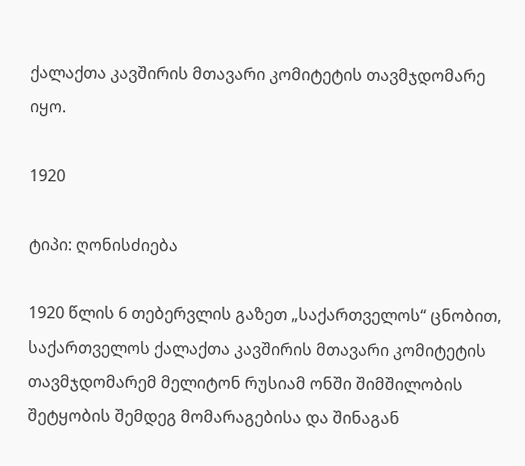ქალაქთა კავშირის მთავარი კომიტეტის თავმჯდომარე იყო.

1920

ტიპი: ღონისძიება

1920 წლის 6 თებერვლის გაზეთ „საქართველოს“ ცნობით, საქართველოს ქალაქთა კავშირის მთავარი კომიტეტის თავმჯდომარემ მელიტონ რუსიამ ონში შიმშილობის შეტყობის შემდეგ მომარაგებისა და შინაგან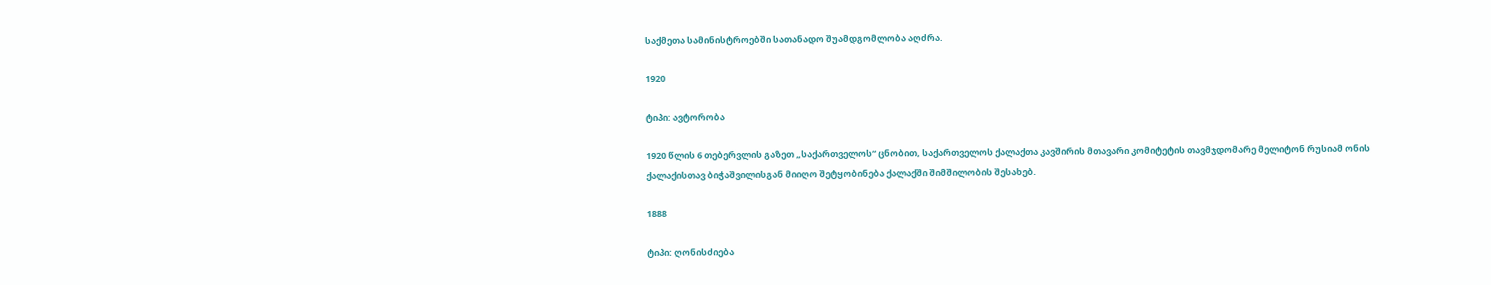საქმეთა სამინისტროებში სათანადო შუამდგომლობა აღძრა.

1920

ტიპი: ავტორობა

1920 წლის 6 თებერვლის გაზეთ „საქართველოს“ ცნობით, საქართველოს ქალაქთა კავშირის მთავარი კომიტეტის თავმჯდომარე მელიტონ რუსიამ ონის ქალაქისთავ ბიჭაშვილისგან მიიღო შეტყობინება ქალაქში შიმშილობის შესახებ.

1888

ტიპი: ღონისძიება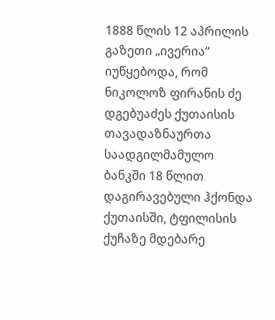1888 წლის 12 აპრილის გაზეთი „ივერია“ იუწყებოდა, რომ ნიკოლოზ ფირანის ძე დგებუაძეს ქუთაისის თავადაზნაურთა საადგილმამულო ბანკში 18 წლით დაგირავებული ჰქონდა ქუთაისში, ტფილისის ქუჩაზე მდებარე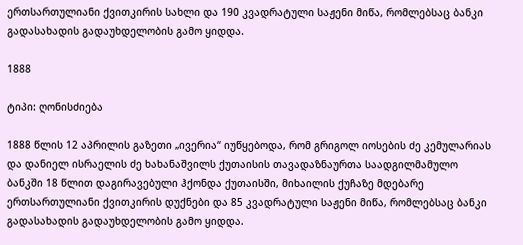ერთსართულიანი ქვითკირის სახლი და 190 კვადრატული საჟენი მიწა, რომლებსაც ბანკი გადასახადის გადაუხდელობის გამო ყიდდა.

1888

ტიპი: ღონისძიება

1888 წლის 12 აპრილის გაზეთი „ივერია“ იუწყებოდა, რომ გრიგოლ იოსების ძე კემულარიას და დანიელ ისრაელის ძე ხახანაშვილს ქუთაისის თავადაზნაურთა საადგილმამულო ბანკში 18 წლით დაგირავებული ჰქონდა ქუთაისში, მიხაილის ქუჩაზე მდებარე ერთსართულიანი ქვითკირის დუქნები და 85 კვადრატული საჟენი მიწა, რომლებსაც ბანკი გადასახადის გადაუხდელობის გამო ყიდდა.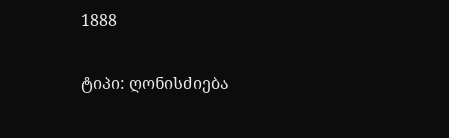1888

ტიპი: ღონისძიება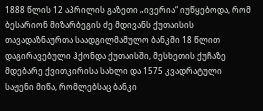1888 წლის 12 აპრილის გაზეთი „ივერია“ იუწყებოდა, რომ ბესარიონ მიზარბეგის ძე მდივანს ქუთაისის თავადაზნაურთა საადგილმამულო ბანკში 18 წლით დაგირავებული ჰქონდა ქუთაისში, მესხეთის ქუჩაზე მდებარე ქვითკირისა სახლი და 1575 კვადრატული საჟენი მიწა, რომლებსაც ბანკი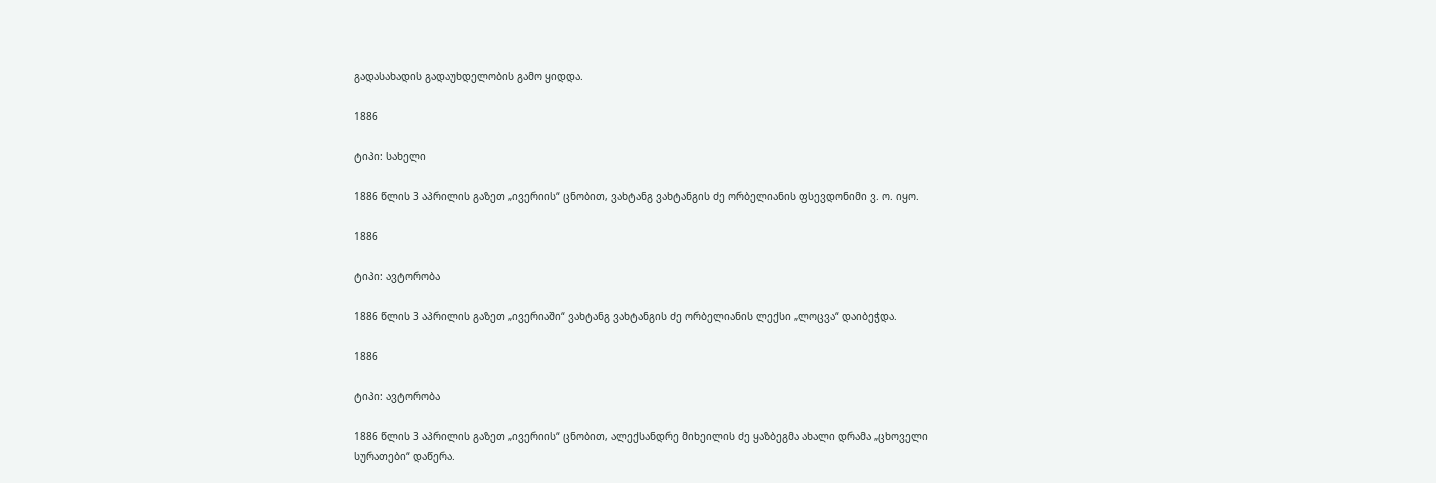გადასახადის გადაუხდელობის გამო ყიდდა.

1886

ტიპი: სახელი

1886 წლის 3 აპრილის გაზეთ „ივერიის“ ცნობით, ვახტანგ ვახტანგის ძე ორბელიანის ფსევდონიმი ვ. ო. იყო.

1886

ტიპი: ავტორობა

1886 წლის 3 აპრილის გაზეთ „ივერიაში“ ვახტანგ ვახტანგის ძე ორბელიანის ლექსი „ლოცვა“ დაიბეჭდა.

1886

ტიპი: ავტორობა

1886 წლის 3 აპრილის გაზეთ „ივერიის“ ცნობით, ალექსანდრე მიხეილის ძე ყაზბეგმა ახალი დრამა „ცხოველი სურათები“ დაწერა.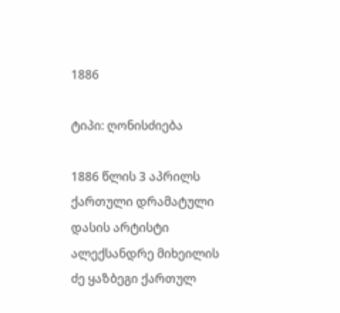1886

ტიპი: ღონისძიება

1886 წლის 3 აპრილს ქართული დრამატული დასის არტისტი ალექსანდრე მიხეილის ძე ყაზბეგი ქართულ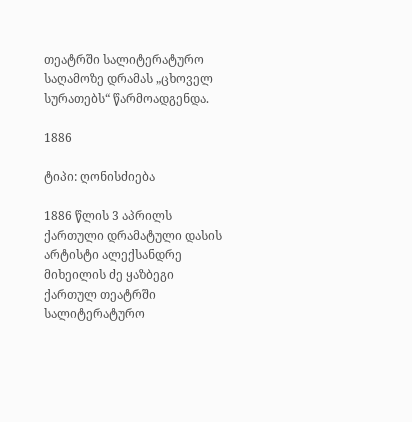თეატრში სალიტერატურო საღამოზე დრამას „ცხოველ სურათებს“ წარმოადგენდა.

1886

ტიპი: ღონისძიება

1886 წლის 3 აპრილს ქართული დრამატული დასის არტისტი ალექსანდრე მიხეილის ძე ყაზბეგი ქართულ თეატრში სალიტერატურო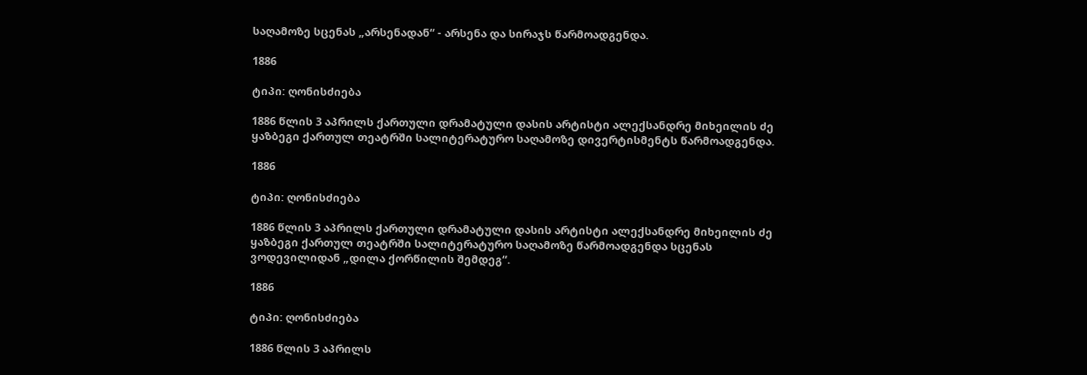საღამოზე სცენას „არსენადან“ - არსენა და სირაჯს წარმოადგენდა.

1886

ტიპი: ღონისძიება

1886 წლის 3 აპრილს ქართული დრამატული დასის არტისტი ალექსანდრე მიხეილის ძე ყაზბეგი ქართულ თეატრში სალიტერატურო საღამოზე დივერტისმენტს წარმოადგენდა.

1886

ტიპი: ღონისძიება

1886 წლის 3 აპრილს ქართული დრამატული დასის არტისტი ალექსანდრე მიხეილის ძე ყაზბეგი ქართულ თეატრში სალიტერატურო საღამოზე წარმოადგენდა სცენას ვოდევილიდან „დილა ქორწილის შემდეგ“.

1886

ტიპი: ღონისძიება

1886 წლის 3 აპრილს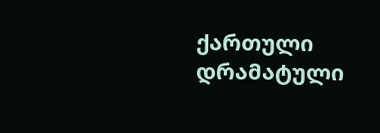ქართული დრამატული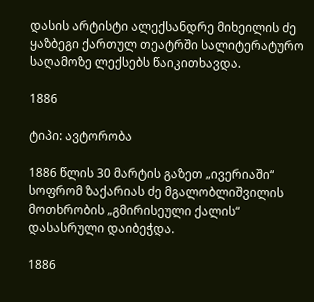დასის არტისტი ალექსანდრე მიხეილის ძე ყაზბეგი ქართულ თეატრში სალიტერატურო საღამოზე ლექსებს წაიკითხავდა.

1886

ტიპი: ავტორობა

1886 წლის 30 მარტის გაზეთ „ივერიაში“ სოფრომ ზაქარიას ძე მგალობლიშვილის მოთხრობის „გმირისეული ქალის“ დასასრული დაიბეჭდა.

1886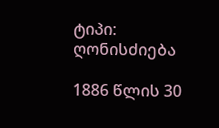ტიპი: ღონისძიება

1886 წლის 30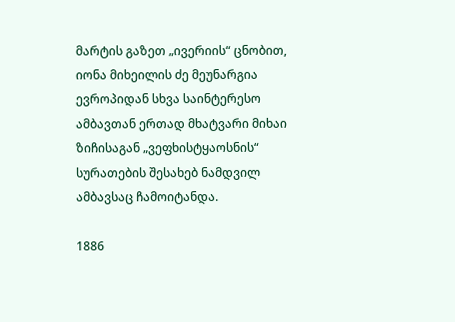მარტის გაზეთ „ივერიის“ ცნობით, იონა მიხეილის ძე მეუნარგია ევროპიდან სხვა საინტერესო ამბავთან ერთად მხატვარი მიხაი ზიჩისაგან „ვეფხისტყაოსნის“ სურათების შესახებ ნამდვილ ამბავსაც ჩამოიტანდა.

1886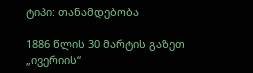ტიპი: თანამდებობა

1886 წლის 30 მარტის გაზეთ „ივერიის“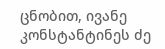ცნობით, ივანე კონსტანტინეს ძე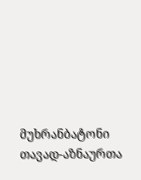მუხრანბატონი თავად-აზნაურთა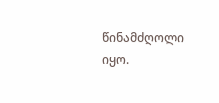წინამძღოლი იყო.